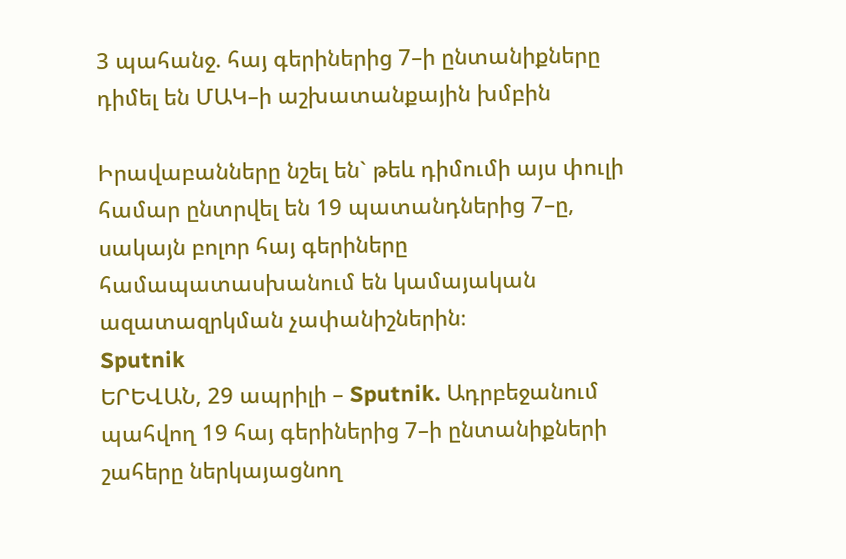3 պահանջ. հայ գերիներից 7–ի ընտանիքները դիմել են ՄԱԿ–ի աշխատանքային խմբին

Իրավաբանները նշել են` թեև դիմումի այս փուլի համար ընտրվել են 19 պատանդներից 7–ը, սակայն բոլոր հայ գերիները համապատասխանում են կամայական ազատազրկման չափանիշներին։
Sputnik
ԵՐԵՎԱՆ, 29 ապրիլի – Sputnik. Ադրբեջանում պահվող 19 հայ գերիներից 7–ի ընտանիքների շահերը ներկայացնող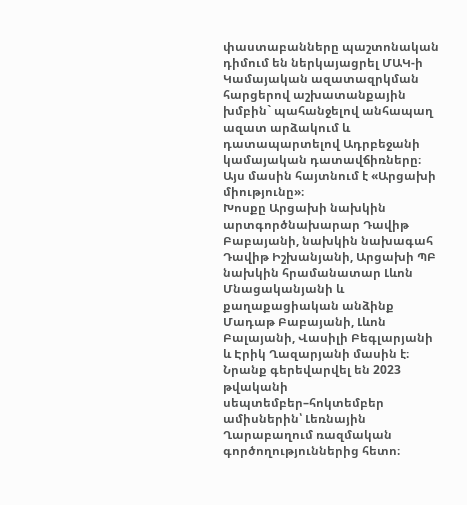փաստաբանները պաշտոնական դիմում են ներկայացրել ՄԱԿ-ի Կամայական ազատազրկման հարցերով աշխատանքային խմբին` պահանջելով անհապաղ ազատ արձակում և դատապարտելով Ադրբեջանի կամայական դատավճիռները։ Այս մասին հայտնում է «Արցախի միությունը»։
Խոսքը Արցախի նախկին արտգործնախարար Դավիթ Բաբայանի, նախկին նախագահ Դավիթ Իշխանյանի, Արցախի ՊԲ նախկին հրամանատար Լևոն Մնացականյանի և քաղաքացիական անձինք Մադաթ Բաբայանի, Լևոն Բալայանի, Վասիլի Բեգլարյանի և Էրիկ Ղազարյանի մասին է։ Նրանք գերեվարվել են 2023 թվականի սեպտեմբեր–հոկտեմբեր ամիսներին՝ Լեռնային Ղարաբաղում ռազմական գործողություններից հետո։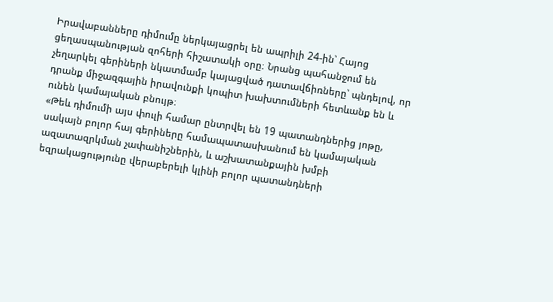Իրավաբանները դիմումը ներկայացրել են ապրիլի 24-ին՝ Հայոց ցեղասպանության զոհերի հիշատակի օրը։ Նրանց պահանջում են չեղարկել գերիների նկատմամբ կայացված դատավճիռները՝ պնդելով, որ դրանք միջազգային իրավունքի կոպիտ խախտումների հետևանք են և ունեն կամայական բնույթ։
«Թեև դիմումի այս փուլի համար ընտրվել են 19 պատանդներից յոթը, սակայն բոլոր հայ գերիները համապատասխանում են կամայական ազատազրկման չափանիշներին, և աշխատանքային խմբի եզրակացությունը վերաբերելի կլինի բոլոր պատանդների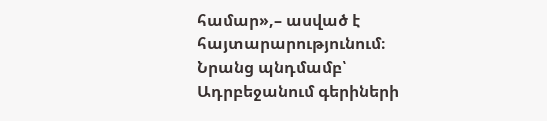համար»,– ասված է հայտարարությունում։
Նրանց պնդմամբ՝ Ադրբեջանում գերիների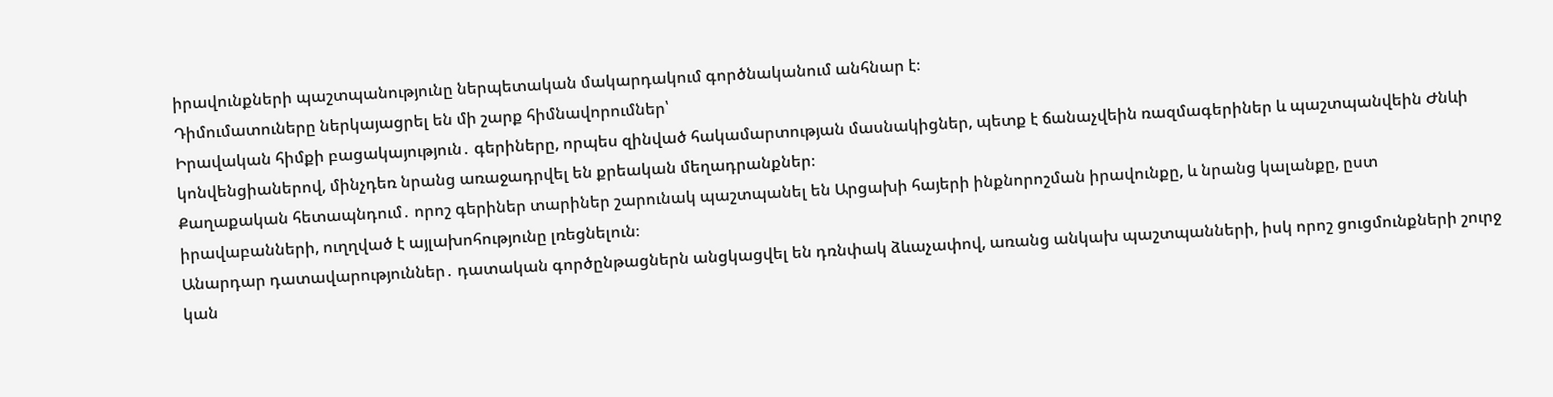իրավունքների պաշտպանությունը ներպետական մակարդակում գործնականում անհնար է։
Դիմումատուները ներկայացրել են մի շարք հիմնավորումներ՝
Իրավական հիմքի բացակայություն․ գերիները, որպես զինված հակամարտության մասնակիցներ, պետք է ճանաչվեին ռազմագերիներ և պաշտպանվեին Ժնևի կոնվենցիաներով, մինչդեռ նրանց առաջադրվել են քրեական մեղադրանքներ։
Քաղաքական հետապնդում․ որոշ գերիներ տարիներ շարունակ պաշտպանել են Արցախի հայերի ինքնորոշման իրավունքը, և նրանց կալանքը, ըստ իրավաբանների, ուղղված է այլախոհությունը լռեցնելուն։
Անարդար դատավարություններ․ դատական գործընթացներն անցկացվել են դռնփակ ձևաչափով, առանց անկախ պաշտպանների, իսկ որոշ ցուցմունքների շուրջ կան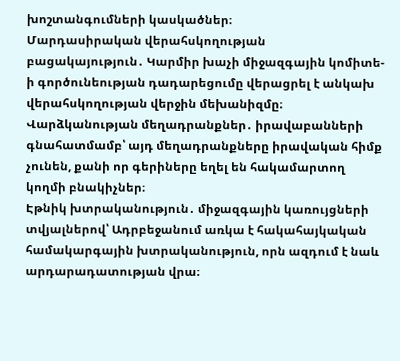խոշտանգումների կասկածներ։
Մարդասիրական վերահսկողության բացակայություն․ Կարմիր խաչի միջազգային կոմիտե-ի գործունեության դադարեցումը վերացրել է անկախ վերահսկողության վերջին մեխանիզմը։
Վարձկանության մեղադրանքներ․ իրավաբանների գնահատմամբ՝ այդ մեղադրանքները իրավական հիմք չունեն, քանի որ գերիները եղել են հակամարտող կողմի բնակիչներ։
Էթնիկ խտրականություն․ միջազգային կառույցների տվյալներով՝ Ադրբեջանում առկա է հակահայկական համակարգային խտրականություն, որն ազդում է նաև արդարադատության վրա։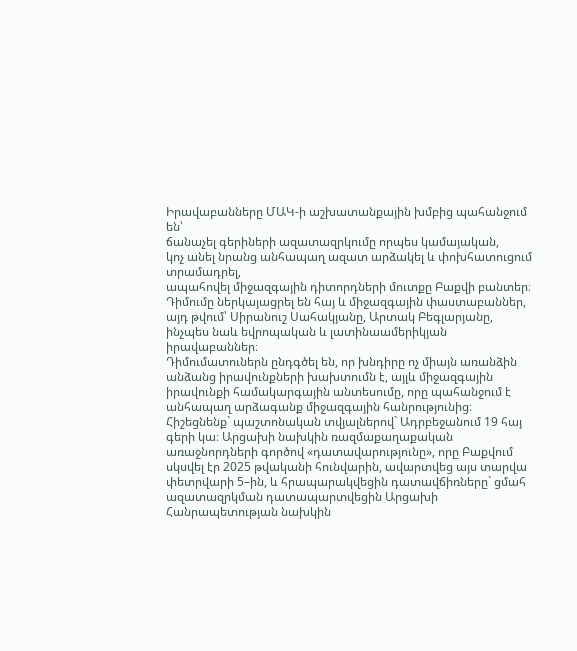Իրավաբանները ՄԱԿ-ի աշխատանքային խմբից պահանջում են՝
ճանաչել գերիների ազատազրկումը որպես կամայական,
կոչ անել նրանց անհապաղ ազատ արձակել և փոխհատուցում տրամադրել,
ապահովել միջազգային դիտորդների մուտքը Բաքվի բանտեր։
Դիմումը ներկայացրել են հայ և միջազգային փաստաբաններ, այդ թվում՝ Սիրանուշ Սահակյանը, Արտակ Բեգլարյանը, ինչպես նաև եվրոպական և լատինաամերիկյան իրավաբաններ։
Դիմումատուներն ընդգծել են, որ խնդիրը ոչ միայն առանձին անձանց իրավունքների խախտումն է, այլև միջազգային իրավունքի համակարգային անտեսումը, որը պահանջում է անհապաղ արձագանք միջազգային հանրությունից։
Հիշեցնենք` պաշտոնական տվյալներով` Ադրբեջանում 19 հայ գերի կա։ Արցախի նախկին ռազմաքաղաքական առաջնորդների գործով «դատավարությունը», որը Բաքվում սկսվել էր 2025 թվականի հունվարին, ավարտվեց այս տարվա փետրվարի 5–ին, և հրապարակվեցին դատավճիռները` ցմահ ազատազրկման դատապարտվեցին Արցախի Հանրապետության նախկին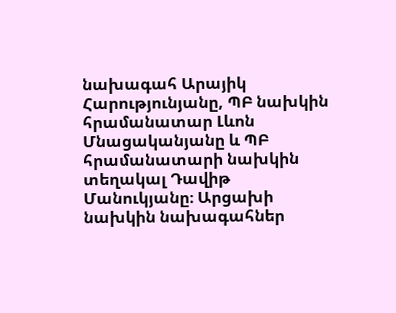նախագահ Արայիկ Հարությունյանը, ՊԲ նախկին հրամանատար Լևոն Մնացականյանը և ՊԲ հրամանատարի նախկին տեղակալ Դավիթ Մանուկյանը։ Արցախի նախկին նախագահներ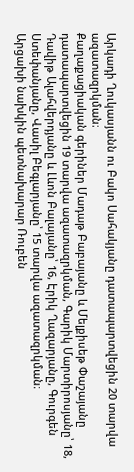Արկադի Ղուկասյանն ու Բակո Սահակյանը դատապարտվեցին 20 տարվա ազատազրկման։
Քաղաքացիական գերիներ Մադաթ Բաբայանը և Մելքիսեթ Փաշայանը դատապարտվեցին 19 տարվա ազատազրկման, Գարիկ Մարտիրոսյանը՝ 18, Դավիթ Ալահվերդյանը և Լևոն Բալայանը՝ 16, Էրիկ Ղազարյանը, Գուրգեն Ստեփանյանը, Վասիլ Բեգլարյանը՝ 15 տարվա ազատազրկման։
Արցախի նախկին պետնախարար Ռուբեն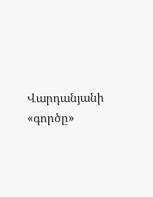Վարդանյանի «գործը»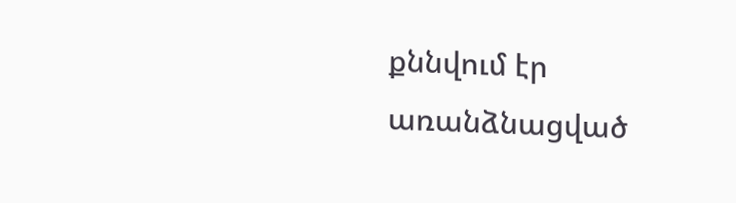քննվում էր առանձնացված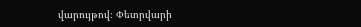վարույթով։ Փետրվարի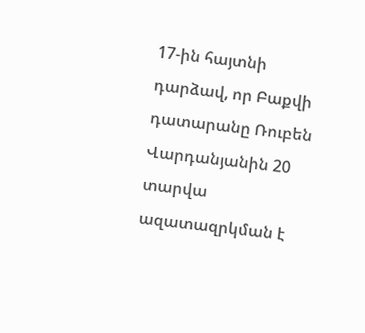17-ին հայտնի դարձավ, որ Բաքվի դատարանը Ռուբեն Վարդանյանին 20 տարվա ազատազրկման է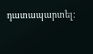դատապարտել: